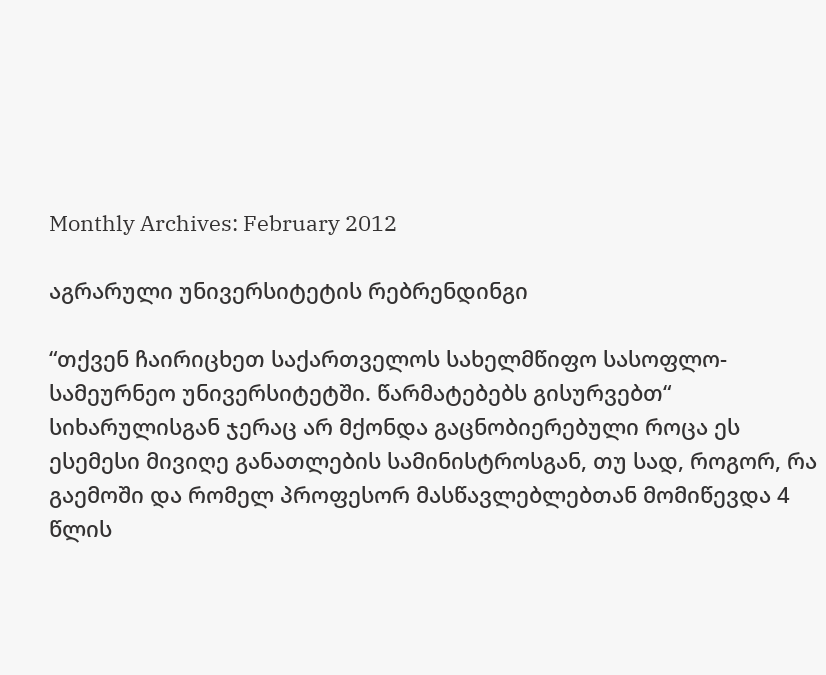Monthly Archives: February 2012

აგრარული უნივერსიტეტის რებრენდინგი

“თქვენ ჩაირიცხეთ საქართველოს სახელმწიფო სასოფლო-სამეურნეო უნივერსიტეტში. წარმატებებს გისურვებთ“
სიხარულისგან ჯერაც არ მქონდა გაცნობიერებული როცა ეს ესემესი მივიღე განათლების სამინისტროსგან, თუ სად, როგორ, რა გაემოში და რომელ პროფესორ მასწავლებლებთან მომიწევდა 4 წლის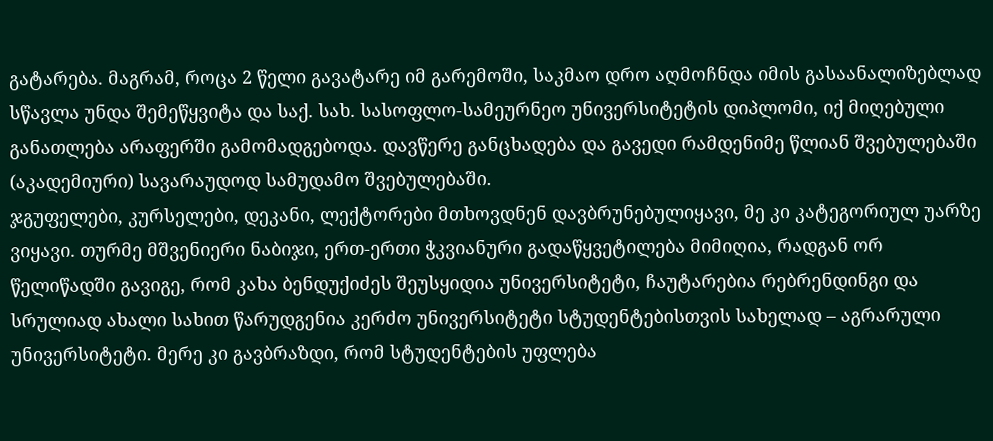გატარება. მაგრამ, როცა 2 წელი გავატარე იმ გარემოში, საკმაო დრო აღმოჩნდა იმის გასაანალიზებლად სწავლა უნდა შემეწყვიტა და საქ. სახ. სასოფლო-სამეურნეო უნივერსიტეტის დიპლომი, იქ მიღებული განათლება არაფერში გამომადგებოდა. დავწერე განცხადება და გავედი რამდენიმე წლიან შვებულებაში (აკადემიური) სავარაუდოდ სამუდამო შვებულებაში.
ჯგუფელები, კურსელები, დეკანი, ლექტორები მთხოვდნენ დავბრუნებულიყავი, მე კი კატეგორიულ უარზე ვიყავი. თურმე მშვენიერი ნაბიჯი, ერთ-ერთი ჭკვიანური გადაწყვეტილება მიმიღია, რადგან ორ წელიწადში გავიგე, რომ კახა ბენდუქიძეს შეუსყიდია უნივერსიტეტი, ჩაუტარებია რებრენდინგი და სრულიად ახალი სახით წარუდგენია კერძო უნივერსიტეტი სტუდენტებისთვის სახელად – აგრარული უნივერსიტეტი. მერე კი გავბრაზდი, რომ სტუდენტების უფლება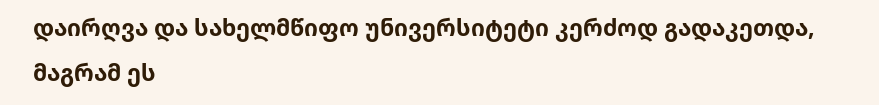დაირღვა და სახელმწიფო უნივერსიტეტი კერძოდ გადაკეთდა, მაგრამ ეს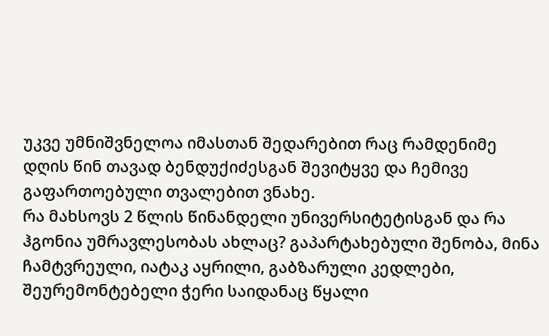უკვე უმნიშვნელოა იმასთან შედარებით რაც რამდენიმე დღის წინ თავად ბენდუქიძესგან შევიტყვე და ჩემივე გაფართოებული თვალებით ვნახე.
რა მახსოვს 2 წლის წინანდელი უნივერსიტეტისგან და რა ჰგონია უმრავლესობას ახლაც? გაპარტახებული შენობა, მინა ჩამტვრეული, იატაკ აყრილი, გაბზარული კედლები, შეურემონტებელი ჭერი საიდანაც წყალი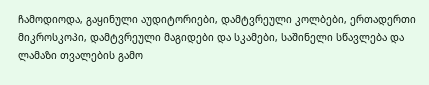ჩამოდიოდა, გაყინული აუდიტორიები, დამტვრეული კოლბები, ერთადერთი მიკროსკოპი, დამტვრეული მაგიდები და სკამები, საშინელი სწავლება და ლამაზი თვალების გამო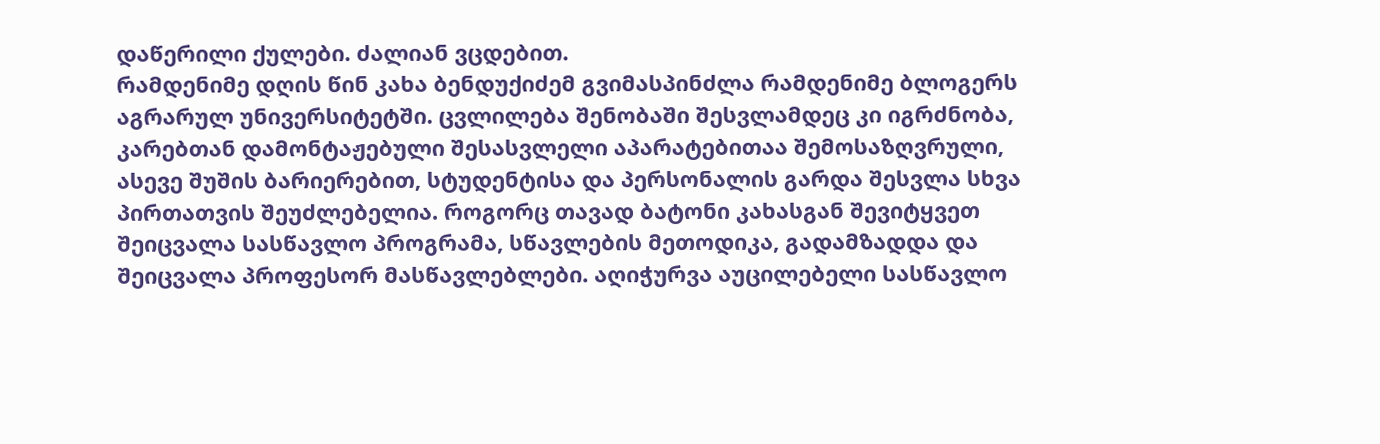დაწერილი ქულები. ძალიან ვცდებით.
რამდენიმე დღის წინ კახა ბენდუქიძემ გვიმასპინძლა რამდენიმე ბლოგერს აგრარულ უნივერსიტეტში. ცვლილება შენობაში შესვლამდეც კი იგრძნობა, კარებთან დამონტაჟებული შესასვლელი აპარატებითაა შემოსაზღვრული, ასევე შუშის ბარიერებით, სტუდენტისა და პერსონალის გარდა შესვლა სხვა პირთათვის შეუძლებელია. როგორც თავად ბატონი კახასგან შევიტყვეთ შეიცვალა სასწავლო პროგრამა, სწავლების მეთოდიკა, გადამზადდა და შეიცვალა პროფესორ მასწავლებლები. აღიჭურვა აუცილებელი სასწავლო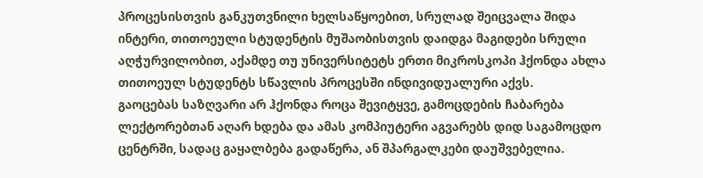პროცესისთვის განკუთვნილი ხელსაწყოებით, სრულად შეიცვალა შიდა ინტერი, თითოეული სტუდენტის მუშაობისთვის დაიდგა მაგიდები სრული აღჭურვილობით, აქამდე თუ უნივერსიტეტს ერთი მიკროსკოპი ჰქონდა ახლა თითოეულ სტუდენტს სწავლის პროცესში ინდივიდუალური აქვს.
გაოცებას საზღვარი არ ჰქონდა როცა შევიტყვე, გამოცდების ჩაბარება ლექტორებთან აღარ ხდება და ამას კომპიუტერი აგვარებს დიდ საგამოცდო ცენტრში, სადაც გაყალბება გადაწერა, ან შპარგალკები დაუშვებელია.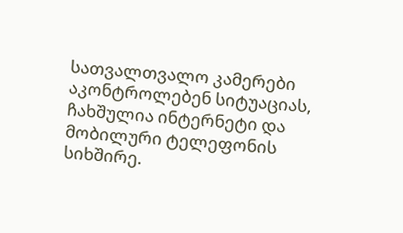სათვალთვალო კამერები აკონტროლებენ სიტუაციას, ჩახშულია ინტერნეტი და მობილური ტელეფონის სიხშირე.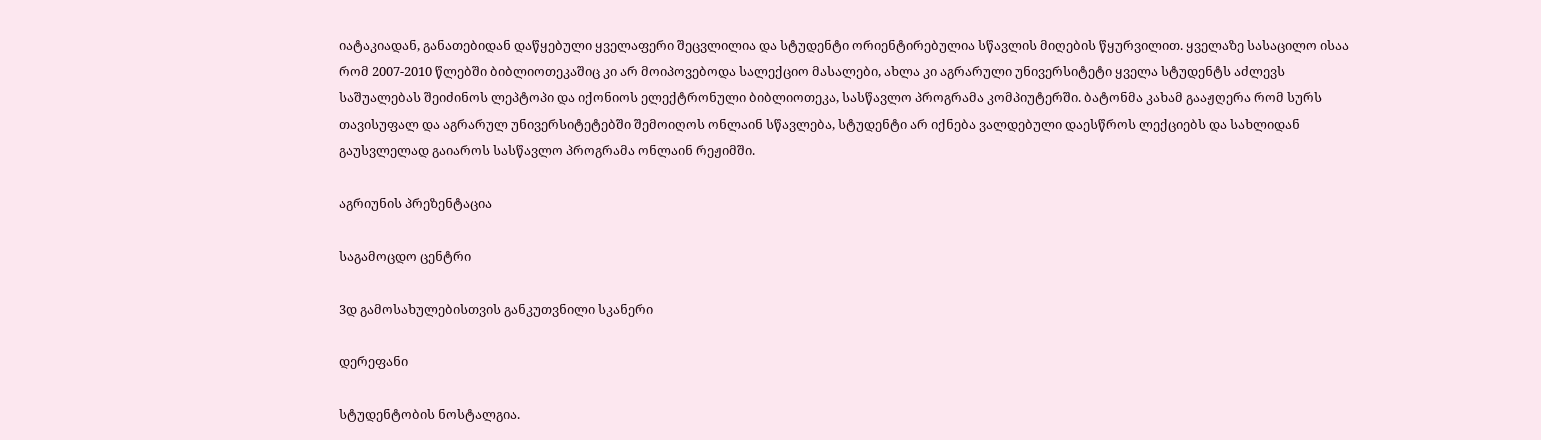იატაკიადან, განათებიდან დაწყებული ყველაფერი შეცვლილია და სტუდენტი ორიენტირებულია სწავლის მიღების წყურვილით. ყველაზე სასაცილო ისაა რომ 2007-2010 წლებში ბიბლიოთეკაშიც კი არ მოიპოვებოდა სალექციო მასალები, ახლა კი აგრარული უნივერსიტეტი ყველა სტუდენტს აძლევს საშუალებას შეიძინოს ლეპტოპი და იქონიოს ელექტრონული ბიბლიოთეკა, სასწავლო პროგრამა კომპიუტერში. ბატონმა კახამ გააჟღერა რომ სურს თავისუფალ და აგრარულ უნივერსიტეტებში შემოიღოს ონლაინ სწავლება, სტუდენტი არ იქნება ვალდებული დაესწროს ლექციებს და სახლიდან გაუსვლელად გაიაროს სასწავლო პროგრამა ონლაინ რეჟიმში.

აგრიუნის პრეზენტაცია

საგამოცდო ცენტრი

3დ გამოსახულებისთვის განკუთვნილი სკანერი

დერეფანი

სტუდენტობის ნოსტალგია.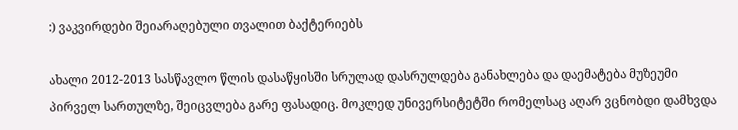:) ვაკვირდები შეიარაღებული თვალით ბაქტერიებს

ახალი 2012-2013 სასწავლო წლის დასაწყისში სრულად დასრულდება განახლება და დაემატება მუზეუმი პირველ სართულზე, შეიცვლება გარე ფასადიც. მოკლედ უნივერსიტეტში რომელსაც აღარ ვცნობდი დამხვდა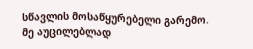სწავლის მოსაწყურებელი გარემო. მე აუცილებლად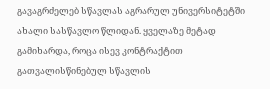გავაგრძელებ სწავლას აგრარულ უნივერსიტეტში ახალი სასწავლო წლიდან. ყველაზე მეტად გამიხარდა, როცა ისევ კონტრაქტით გათვალისწინებულ სწავლის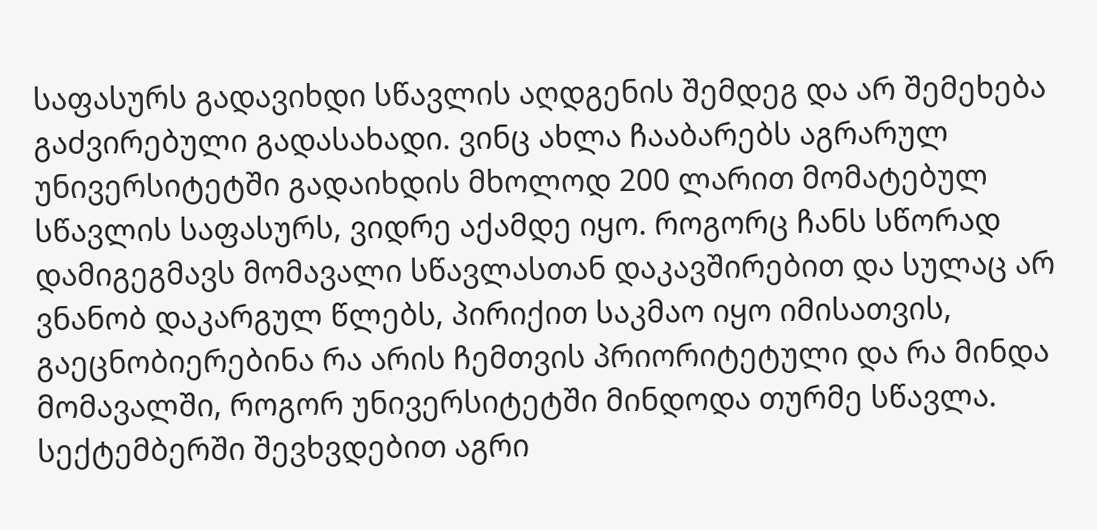საფასურს გადავიხდი სწავლის აღდგენის შემდეგ და არ შემეხება გაძვირებული გადასახადი. ვინც ახლა ჩააბარებს აგრარულ უნივერსიტეტში გადაიხდის მხოლოდ 200 ლარით მომატებულ სწავლის საფასურს, ვიდრე აქამდე იყო. როგორც ჩანს სწორად დამიგეგმავს მომავალი სწავლასთან დაკავშირებით და სულაც არ ვნანობ დაკარგულ წლებს, პირიქით საკმაო იყო იმისათვის, გაეცნობიერებინა რა არის ჩემთვის პრიორიტეტული და რა მინდა მომავალში, როგორ უნივერსიტეტში მინდოდა თურმე სწავლა. სექტემბერში შევხვდებით აგრი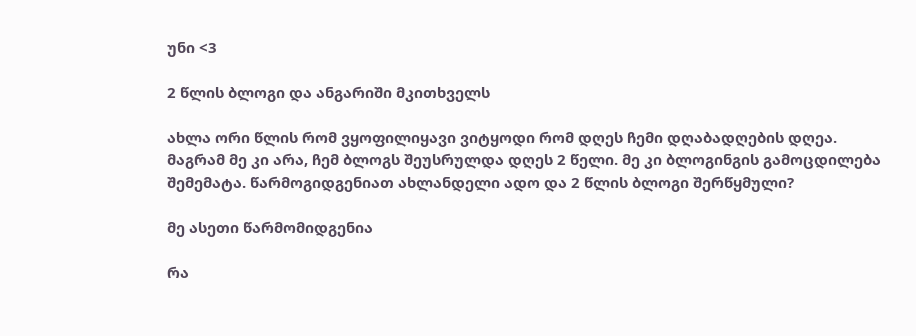უნი <3

2 წლის ბლოგი და ანგარიში მკითხველს

ახლა ორი წლის რომ ვყოფილიყავი ვიტყოდი რომ დღეს ჩემი დღაბადღების დღეა. მაგრამ მე კი არა, ჩემ ბლოგს შეუსრულდა დღეს 2 წელი. მე კი ბლოგინგის გამოცდილება შემემატა. წარმოგიდგენიათ ახლანდელი ადო და 2 წლის ბლოგი შერწყმული?

მე ასეთი წარმომიდგენია

რა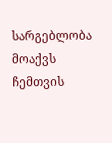სარგებლობა მოაქვს ჩემთვის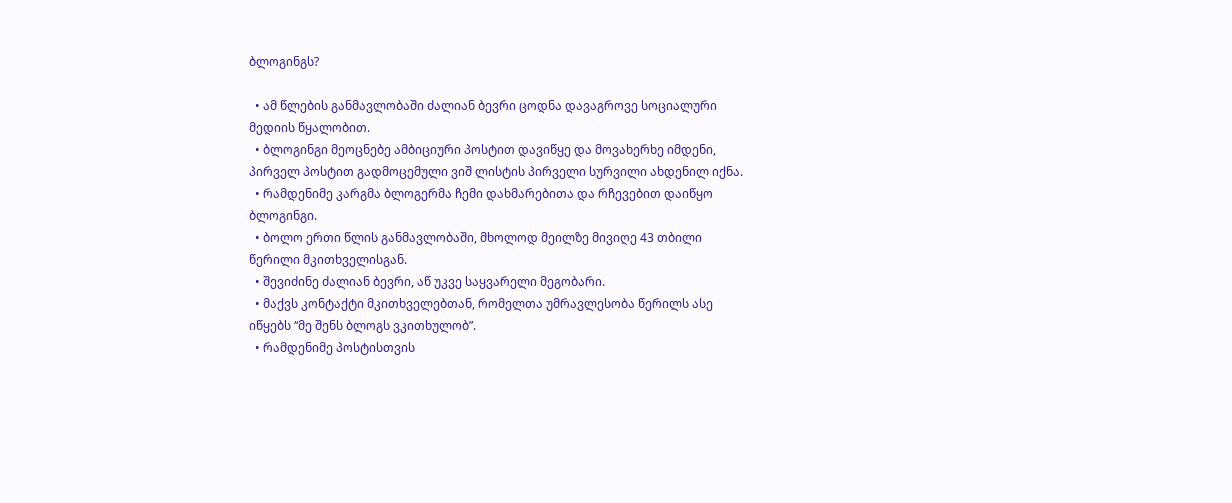ბლოგინგს?

  • ამ წლების განმავლობაში ძალიან ბევრი ცოდნა დავაგროვე სოციალური მედიის წყალობით.
  • ბლოგინგი მეოცნებე ამბიციური პოსტით დავიწყე და მოვახერხე იმდენი, პირველ პოსტით გადმოცემული ვიშ ლისტის პირველი სურვილი ახდენილ იქნა.
  • რამდენიმე კარგმა ბლოგერმა ჩემი დახმარებითა და რჩევებით დაიწყო ბლოგინგი.
  • ბოლო ერთი წლის განმავლობაში, მხოლოდ მეილზე მივიღე 43 თბილი წერილი მკითხველისგან.
  • შევიძინე ძალიან ბევრი, აწ უკვე საყვარელი მეგობარი.
  • მაქვს კონტაქტი მკითხველებთან, რომელთა უმრავლესობა წერილს ასე იწყებს “მე შენს ბლოგს ვკითხულობ”.
  • რამდენიმე პოსტისთვის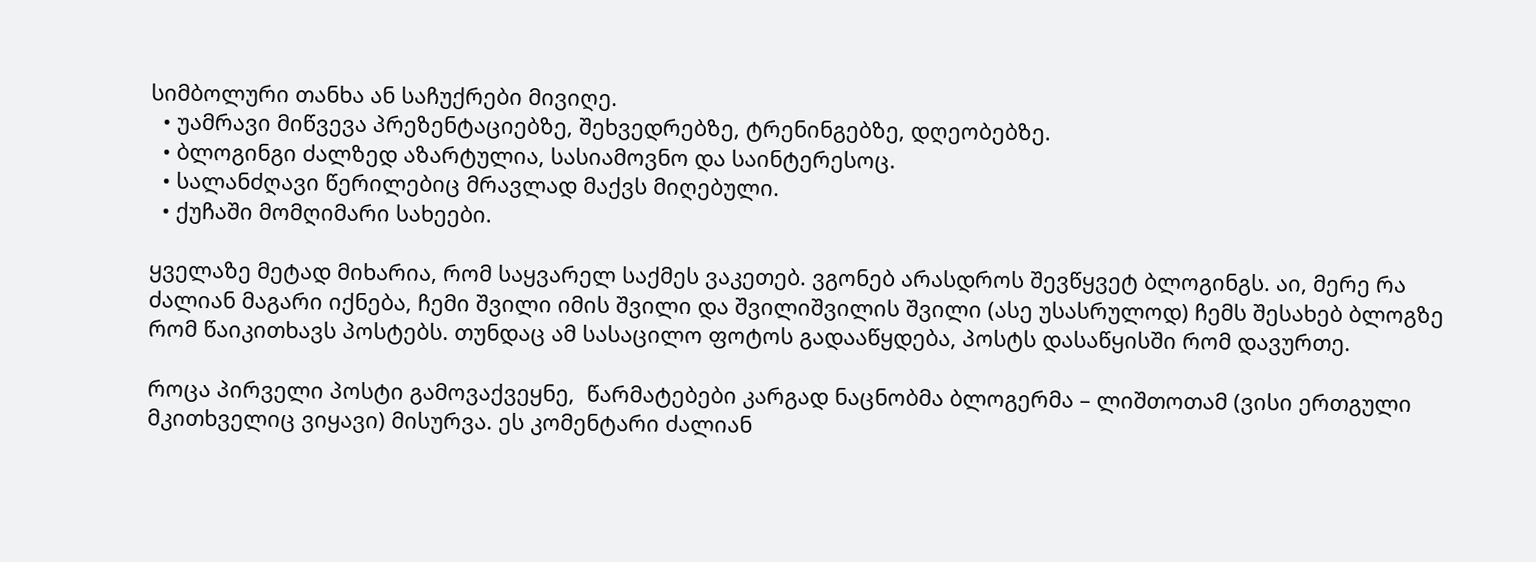სიმბოლური თანხა ან საჩუქრები მივიღე.
  • უამრავი მიწვევა პრეზენტაციებზე, შეხვედრებზე, ტრენინგებზე, დღეობებზე.
  • ბლოგინგი ძალზედ აზარტულია, სასიამოვნო და საინტერესოც.
  • სალანძღავი წერილებიც მრავლად მაქვს მიღებული.
  • ქუჩაში მომღიმარი სახეები.

ყველაზე მეტად მიხარია, რომ საყვარელ საქმეს ვაკეთებ. ვგონებ არასდროს შევწყვეტ ბლოგინგს. აი, მერე რა ძალიან მაგარი იქნება, ჩემი შვილი იმის შვილი და შვილიშვილის შვილი (ასე უსასრულოდ) ჩემს შესახებ ბლოგზე რომ წაიკითხავს პოსტებს. თუნდაც ამ სასაცილო ფოტოს გადააწყდება, პოსტს დასაწყისში რომ დავურთე.

როცა პირველი პოსტი გამოვაქვეყნე,  წარმატებები კარგად ნაცნობმა ბლოგერმა – ლიშთოთამ (ვისი ერთგული მკითხველიც ვიყავი) მისურვა. ეს კომენტარი ძალიან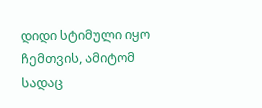დიდი სტიმული იყო ჩემთვის, ამიტომ სადაც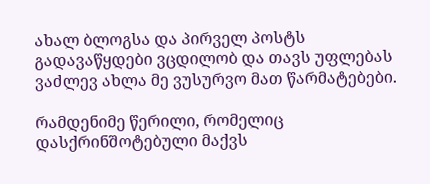ახალ ბლოგსა და პირველ პოსტს გადავაწყდები ვცდილობ და თავს უფლებას ვაძლევ ახლა მე ვუსურვო მათ წარმატებები.

რამდენიმე წერილი, რომელიც დასქრინშოტებული მაქვს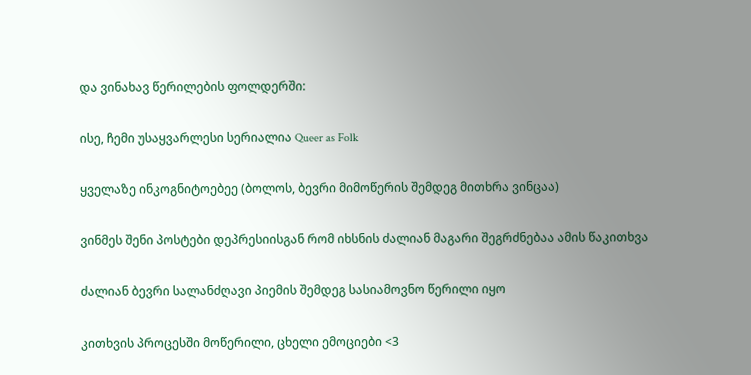და ვინახავ წერილების ფოლდერში:

ისე, ჩემი უსაყვარლესი სერიალია Queer as Folk

ყველაზე ინკოგნიტოებეე (ბოლოს, ბევრი მიმოწერის შემდეგ მითხრა ვინცაა)

ვინმეს შენი პოსტები დეპრესიისგან რომ იხსნის ძალიან მაგარი შეგრძნებაა ამის წაკითხვა

ძალიან ბევრი სალანძღავი პიემის შემდეგ სასიამოვნო წერილი იყო

კითხვის პროცესში მოწერილი, ცხელი ემოციები <3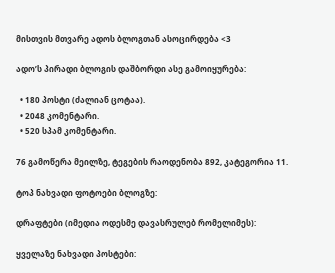მისთვის მთვარე ადოს ბლოგთან ასოცირდება <3

ადო’ს პირადი ბლოგის დაშბორდი ასე გამოიყურება:

  • 180 პოსტი (ძალიან ცოტაა).
  • 2048 კომენტარი.
  • 520 სპამ კომენტარი.

76 გამოწერა მეილზე, ტეგების რაოდენობა 892, კატეგორია 11.

ტოპ ნახვადი ფოტოები ბლოგზე:

დრაფტები (იმედია ოდესმე დავასრულებ რომელიმეს):

ყველაზე ნახვადი პოსტები: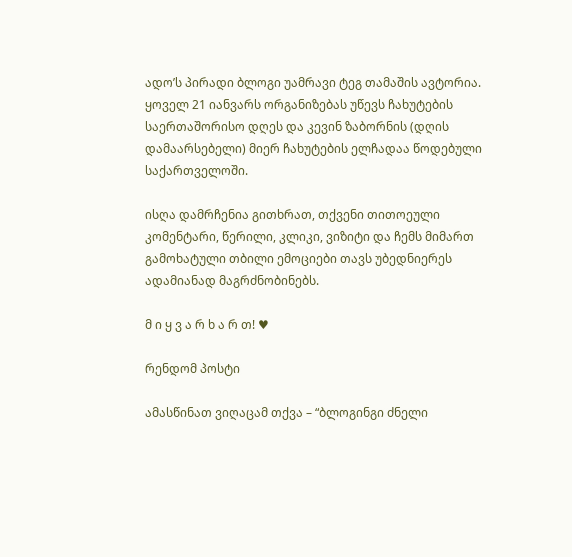ადო’ს პირადი ბლოგი უამრავი ტეგ თამაშის ავტორია. ყოველ 21 იანვარს ორგანიზებას უწევს ჩახუტების საერთაშორისო დღეს და კევინ ზაბორნის (დღის დამაარსებელი) მიერ ჩახუტების ელჩადაა წოდებული საქართველოში.

ისღა დამრჩენია გითხრათ, თქვენი თითოეული კომენტარი, წერილი, კლიკი, ვიზიტი და ჩემს მიმართ გამოხატული თბილი ემოციები თავს უბედნიერეს ადამიანად მაგრძნობინებს.

მ ი ყ ვ ა რ ხ ა რ თ! ♥

რენდომ პოსტი

ამასწინათ ვიღაცამ თქვა – “ბლოგინგი ძნელი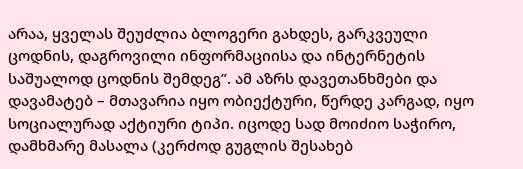არაა, ყველას შეუძლია ბლოგერი გახდეს, გარკვეული ცოდნის, დაგროვილი ინფორმაციისა და ინტერნეტის საშუალოდ ცოდნის შემდეგ”. ამ აზრს დავეთანხმები და დავამატებ – მთავარია იყო ობიექტური, წერდე კარგად, იყო სოციალურად აქტიური ტიპი. იცოდე სად მოიძიო საჭირო, დამხმარე მასალა (კერძოდ გუგლის შესახებ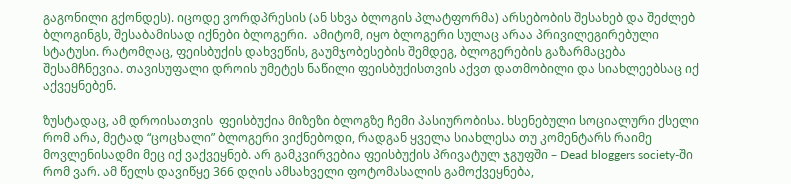გაგონილი გქონდეს). იცოდე ვორდპრესის (ან სხვა ბლოგის პლატფორმა) არსებობის შესახებ და შეძლებ ბლოგინგს, შესაბამისად იქნები ბლოგერი.  ამიტომ, იყო ბლოგერი სულაც არაა პრივილეგირებული სტატუსი. რატომღაც, ფეისბუქის დახვეწის, გაუმჯობესების შემდეგ, ბლოგერების გაზარმაცება შესამჩნევია. თავისუფალი დროის უმეტეს ნაწილი ფეისბუქისთვის აქვთ დათმობილი და სიახლეებსაც იქ აქვეყნებენ.

ზუსტადაც, ამ დროისათვის  ფეისბუქია მიზეზი ბლოგზე ჩემი პასიურობისა. ხსენებული სოციალური ქსელი რომ არა, მეტად “ცოცხალი” ბლოგერი ვიქნებოდი, რადგან ყველა სიახლესა თუ კომენტარს რაიმე მოვლენისადმი მეც იქ ვაქვეყნებ. არ გამკვირვებია ფეისბუქის პრივატულ ჯგუფში – Dead bloggers society-ში რომ ვარ. ამ წელს დავიწყე 366 დღის ამსახველი ფოტომასალის გამოქვეყნება,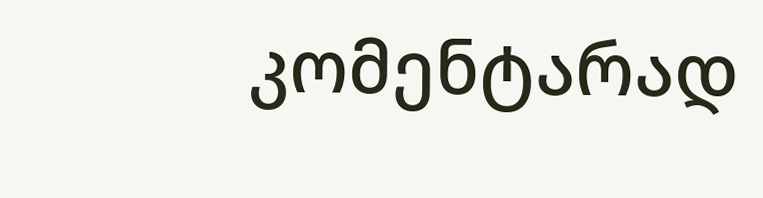კომენტარად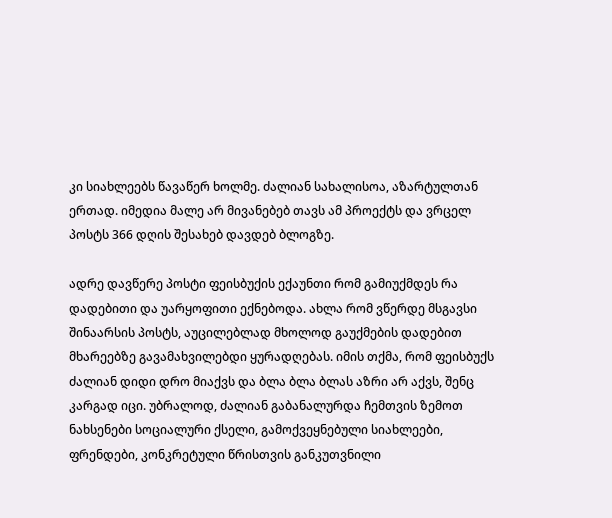კი სიახლეებს წავაწერ ხოლმე. ძალიან სახალისოა, აზარტულთან ერთად. იმედია მალე არ მივანებებ თავს ამ პროექტს და ვრცელ პოსტს 366 დღის შესახებ დავდებ ბლოგზე.

ადრე დავწერე პოსტი ფეისბუქის ექაუნთი რომ გამიუქმდეს რა დადებითი და უარყოფითი ექნებოდა. ახლა რომ ვწერდე მსგავსი შინაარსის პოსტს, აუცილებლად მხოლოდ გაუქმების დადებით მხარეებზე გავამახვილებდი ყურადღებას. იმის თქმა, რომ ფეისბუქს ძალიან დიდი დრო მიაქვს და ბლა ბლა ბლას აზრი არ აქვს, შენც კარგად იცი. უბრალოდ, ძალიან გაბანალურდა ჩემთვის ზემოთ ნახსენები სოციალური ქსელი, გამოქვეყნებული სიახლეები, ფრენდები, კონკრეტული წრისთვის განკუთვნილი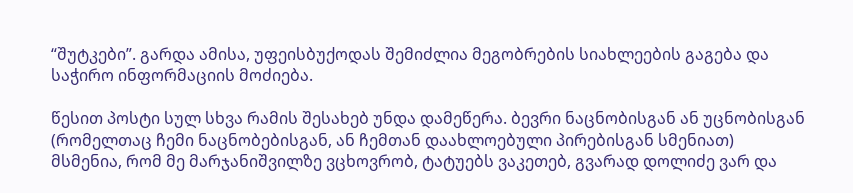“შუტკები”. გარდა ამისა, უფეისბუქოდას შემიძლია მეგობრების სიახლეების გაგება და საჭირო ინფორმაციის მოძიება.

წესით პოსტი სულ სხვა რამის შესახებ უნდა დამეწერა. ბევრი ნაცნობისგან ან უცნობისგან (რომელთაც ჩემი ნაცნობებისგან, ან ჩემთან დაახლოებული პირებისგან სმენიათ) მსმენია, რომ მე მარჯანიშვილზე ვცხოვრობ, ტატუებს ვაკეთებ, გვარად დოლიძე ვარ და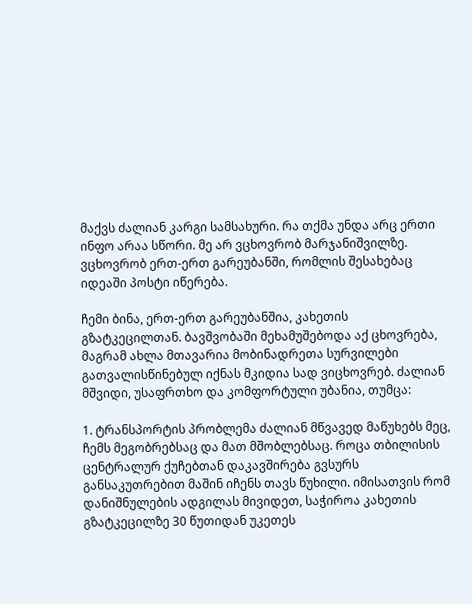მაქვს ძალიან კარგი სამსახური. რა თქმა უნდა არც ერთი ინფო არაა სწორი. მე არ ვცხოვრობ მარჯანიშვილზე. ვცხოვრობ ერთ-ერთ გარეუბანში, რომლის შესახებაც იდეაში პოსტი იწერება.

ჩემი ბინა, ერთ-ერთ გარეუბანშია, კახეთის გზატკეცილთან. ბავშვობაში მეხამუშებოდა აქ ცხოვრება, მაგრამ ახლა მთავარია მობინადრეთა სურვილები გათვალისწინებულ იქნას მკიდია სად ვიცხოვრებ. ძალიან მშვიდი, უსაფრთხო და კომფორტული უბანია, თუმცა:

1. ტრანსპორტის პრობლემა ძალიან მწვავედ მაწუხებს მეც, ჩემს მეგობრებსაც და მათ მშობლებსაც. როცა თბილისის ცენტრალურ ქუჩებთან დაკავშირება გვსურს განსაკუთრებით მაშინ იჩენს თავს წუხილი. იმისათვის რომ დანიშნულების ადგილას მივიდეთ, საჭიროა კახეთის გზატკეცილზე 30 წუთიდან უკეთეს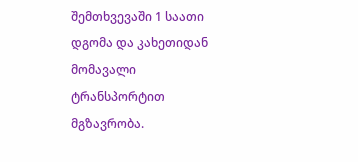შემთხვევაში 1 საათი დგომა და კახეთიდან მომავალი ტრანსპორტით მგზავრობა.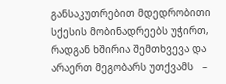განსაკუთრებით მდედრობითი სქესის მობინადრეებს უჭირთ, რადგან ხშირია შემთხვევა და არაერთ მეგობარს უთქვამს   –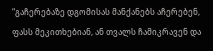“გაჩერებაზე დგომისას მანქანებს აჩერებენ, ფასს მეკითხებიან, ან თვალს ჩამიკრავენ და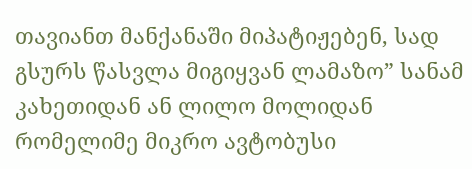თავიანთ მანქანაში მიპატიჟებენ, სად გსურს წასვლა მიგიყვან ლამაზო” სანამ კახეთიდან ან ლილო მოლიდან რომელიმე მიკრო ავტობუსი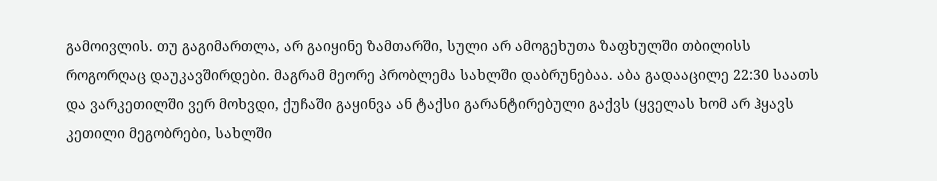გამოივლის. თუ გაგიმართლა, არ გაიყინე ზამთარში, სული არ ამოგეხუთა ზაფხულში თბილისს როგორღაც დაუკავშირდები. მაგრამ მეორე პრობლემა სახლში დაბრუნებაა. აბა გადააცილე 22:30 საათს და ვარკეთილში ვერ მოხვდი, ქუჩაში გაყინვა ან ტაქსი გარანტირებული გაქვს (ყველას ხომ არ ჰყავს კეთილი მეგობრები, სახლში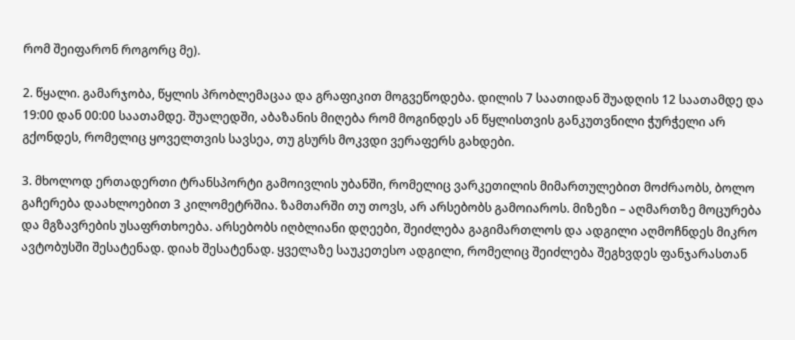რომ შეიფარონ როგორც მე).

2. წყალი. გამარჯობა, წყლის პრობლემაცაა და გრაფიკით მოგვეწოდება. დილის 7 საათიდან შუადღის 12 საათამდე და 19:00 დან 00:00 საათამდე. შუალედში, აბაზანის მიღება რომ მოგინდეს ან წყლისთვის განკუთვნილი ჭურჭელი არ გქონდეს, რომელიც ყოველთვის სავსეა, თუ გსურს მოკვდი ვერაფერს გახდები.

3. მხოლოდ ერთადერთი ტრანსპორტი გამოივლის უბანში, რომელიც ვარკეთილის მიმართულებით მოძრაობს, ბოლო გაჩერება დაახლოებით 3 კილომეტრშია. ზამთარში თუ თოვს, არ არსებობს გამოიაროს. მიზეზი – აღმართზე მოცურება და მგზავრების უსაფრთხოება. არსებობს იღბლიანი დღეები, შეიძლება გაგიმართლოს და ადგილი აღმოჩნდეს მიკრო ავტობუსში შესატენად. დიახ შესატენად. ყველაზე საუკეთესო ადგილი, რომელიც შეიძლება შეგხვდეს ფანჯარასთან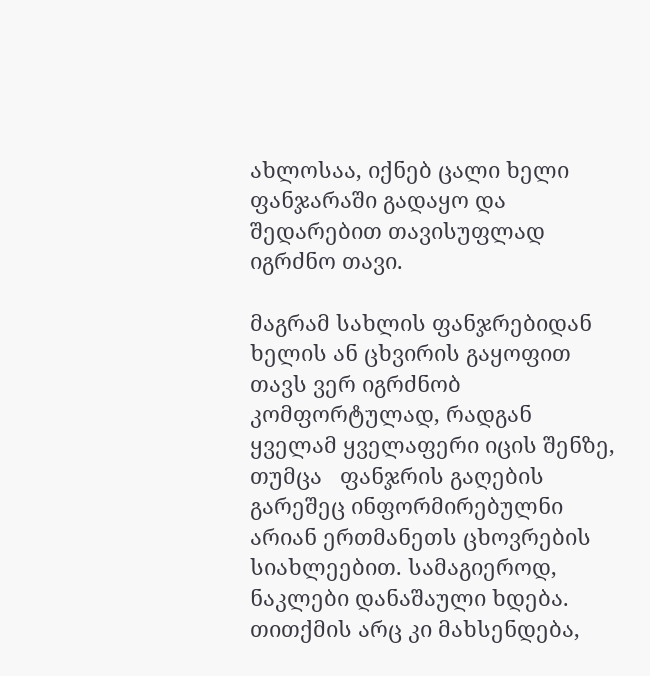ახლოსაა, იქნებ ცალი ხელი ფანჯარაში გადაყო და შედარებით თავისუფლად იგრძნო თავი.

მაგრამ სახლის ფანჯრებიდან ხელის ან ცხვირის გაყოფით თავს ვერ იგრძნობ კომფორტულად, რადგან ყველამ ყველაფერი იცის შენზე, თუმცა   ფანჯრის გაღების გარეშეც ინფორმირებულნი არიან ერთმანეთს ცხოვრების სიახლეებით. სამაგიეროდ, ნაკლები დანაშაული ხდება. თითქმის არც კი მახსენდება,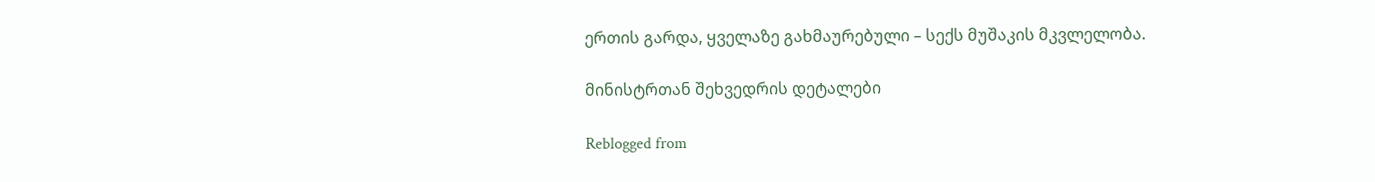ერთის გარდა, ყველაზე გახმაურებული – სექს მუშაკის მკვლელობა.

მინისტრთან შეხვედრის დეტალები

Reblogged from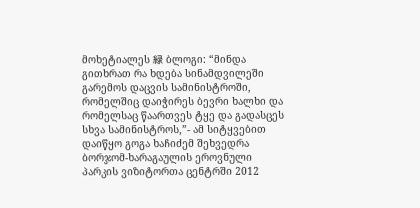მოხეტიალეს 緑 ბლოგი: “მინდა გითხრათ რა ხდება სინამდვილეში გარემოს დაცვის სამინისტროში, რომელშიც დაიჭირეს ბევრი ხალხი და რომელსაც წაართვეს ტყე და გადასცეს სხვა სამინისტროს,”- ამ სიტყვებით დაიწყო გოგა ხაჩიძემ შეხვედრა ბორჯომ-ხარაგაულის ეროვნული პარკის ვიზიტორთა ცენტრში 2012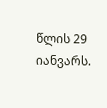წლის 29 იანვარს.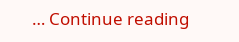… Continue reading